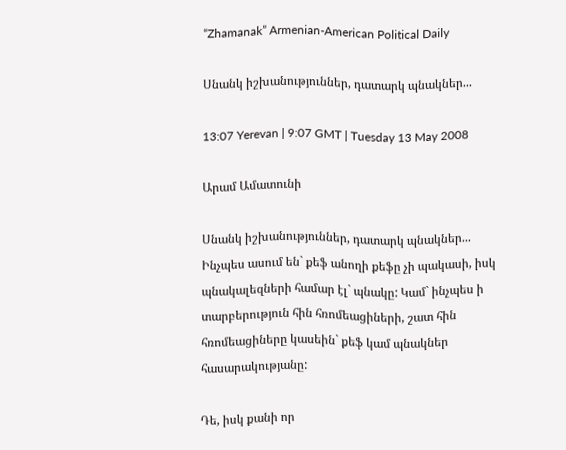“Zhamanak” Armenian-American Political Daily

Սնանկ իշխանություններ, դատարկ պնակներ...

13:07 Yerevan | 9:07 GMT | Tuesday 13 May 2008

Արամ Ամատունի

Սնանկ իշխանություններ, դատարկ պնակներ...
Ինչպես ասում են` քեֆ անողի քեֆը չի պակասի, իսկ պնակալեզների համար էլ` պնակը: Կամ` ինչպես ի տարբերություն հին հռոմեացիների, շատ հին հռոմեացիները կասեին` քեֆ կամ պնակներ հասարակությանը:

Դե, իսկ քանի որ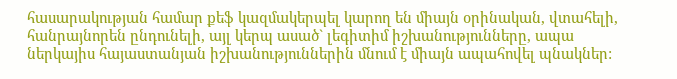հասարակության համար քեֆ կազմակերպել կարող են միայն օրինական, վտահելի, հանրայնորեն ընդունելի, այլ կերպ ասած` լեգիտիմ իշխանությունները, ապա ներկայիս հայաստանյան իշխանություններին մնում է միայն ապահովել պնակներ: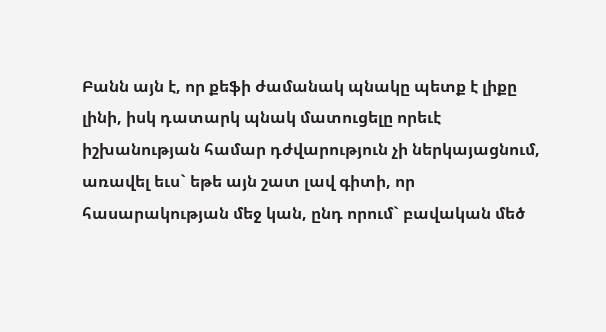Բանն այն է, որ քեֆի ժամանակ պնակը պետք է լիքը լինի, իսկ դատարկ պնակ մատուցելը որեւէ իշխանության համար դժվարություն չի ներկայացնում, առավել եւս` եթե այն շատ լավ գիտի, որ հասարակության մեջ կան, ընդ որում` բավական մեծ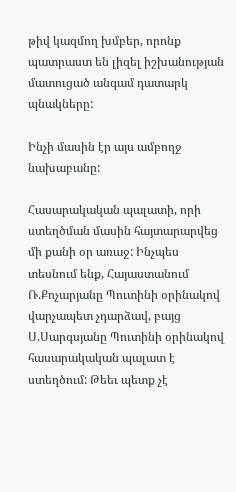թիվ կազմող խմբեր, որոնք պատրաստ են լիզել իշխանության մատուցած անգամ դատարկ պնակները:

Ինչի մասին էր այս ամբողջ նախաբանը:

Հասարակական պալատի, որի ստեղծման մասին հայտարարվեց մի քանի օր առաջ: Ինչպես տեսնում ենք, Հայաստանում Ռ.Քոչարյանը Պուտինի օրինակով վարչապետ չդարձավ, բայց Ս.Սարգսյանը Պուտինի օրինակով հասարակական պալատ է ստեղծում: Թեեւ պետք չէ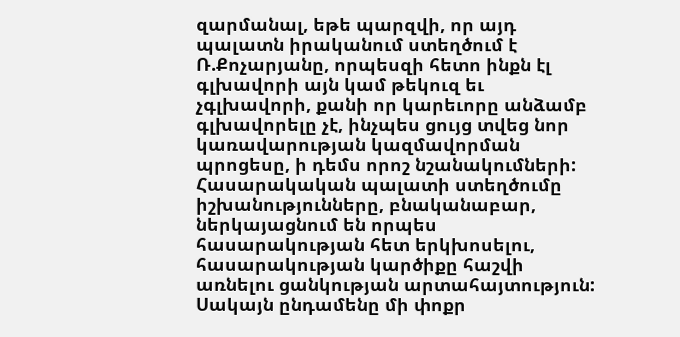զարմանալ, եթե պարզվի, որ այդ պալատն իրականում ստեղծում է Ռ.Քոչարյանը, որպեսզի հետո ինքն էլ գլխավորի այն կամ թեկուզ եւ չգլխավորի, քանի որ կարեւորը անձամբ գլխավորելը չէ, ինչպես ցույց տվեց նոր կառավարության կազմավորման պրոցեսը, ի դեմս որոշ նշանակումների: Հասարակական պալատի ստեղծումը իշխանությունները, բնականաբար, ներկայացնում են որպես հասարակության հետ երկխոսելու, հասարակության կարծիքը հաշվի առնելու ցանկության արտահայտություն: Սակայն ընդամենը մի փոքր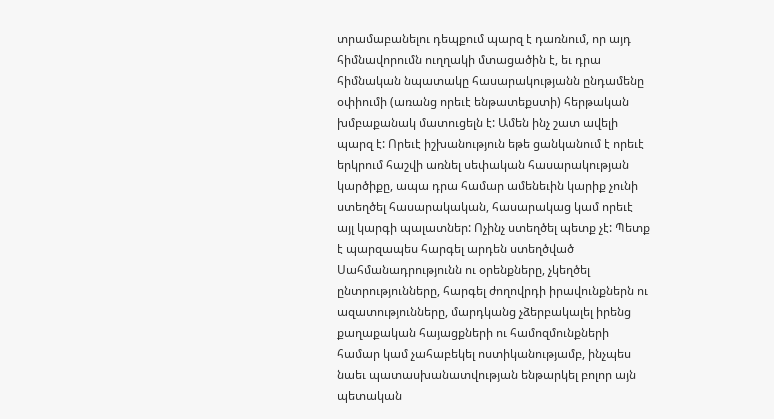տրամաբանելու դեպքում պարզ է դառնում, որ այդ հիմնավորումն ուղղակի մտացածին է, եւ դրա հիմնական նպատակը հասարակությանն ընդամենը օփիումի (առանց որեւէ ենթատեքստի) հերթական խմբաքանակ մատուցելն է: Ամեն ինչ շատ ավելի պարզ է: Որեւէ իշխանություն եթե ցանկանում է որեւէ երկրում հաշվի առնել սեփական հասարակության կարծիքը, ապա դրա համար ամենեւին կարիք չունի ստեղծել հասարակական, հասարակաց կամ որեւէ այլ կարգի պալատներ: Ոչինչ ստեղծել պետք չէ: Պետք է պարզապես հարգել արդեն ստեղծված Սահմանադրությունն ու օրենքները, չկեղծել ընտրությունները, հարգել ժողովրդի իրավունքներն ու ազատությունները, մարդկանց չձերբակալել իրենց քաղաքական հայացքների ու համոզմունքների համար կամ չահաբեկել ոստիկանությամբ, ինչպես նաեւ պատասխանատվության ենթարկել բոլոր այն պետական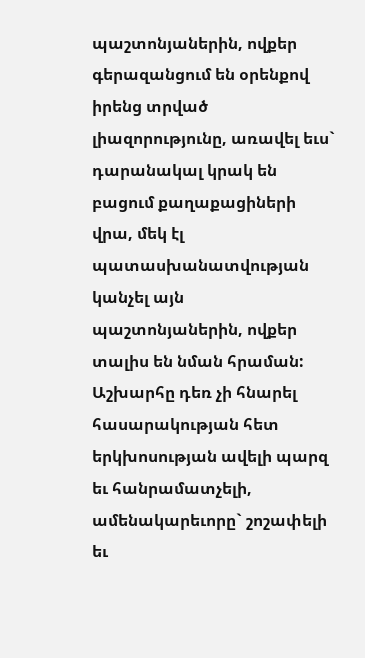պաշտոնյաներին, ովքեր գերազանցում են օրենքով իրենց տրված լիազորությունը, առավել եւս` դարանակալ կրակ են բացում քաղաքացիների վրա, մեկ էլ պատասխանատվության կանչել այն պաշտոնյաներին, ովքեր տալիս են նման հրաման: Աշխարհը դեռ չի հնարել հասարակության հետ երկխոսության ավելի պարզ եւ հանրամատչելի, ամենակարեւորը` շոշափելի եւ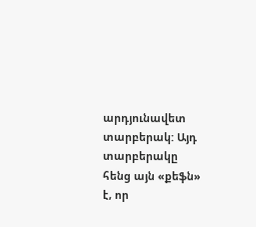արդյունավետ տարբերակ: Այդ տարբերակը հենց այն «քեֆն» է, որ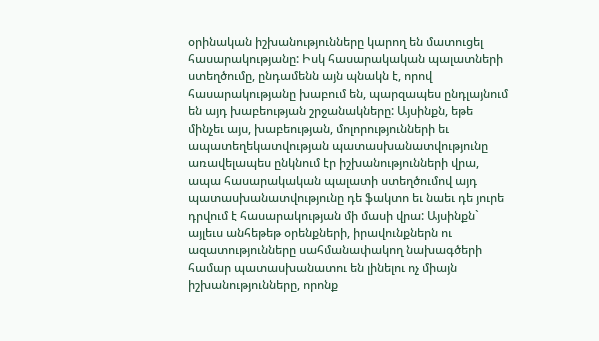օրինական իշխանությունները կարող են մատուցել հասարակությանը: Իսկ հասարակական պալատների ստեղծումը, ընդամենն այն պնակն է, որով հասարակությանը խաբում են, պարզապես ընդլայնում են այդ խաբեության շրջանակները: Այսինքն, եթե մինչեւ այս, խաբեության, մոլորությունների եւ ապատեղեկատվության պատասխանատվությունը առավելապես ընկնում էր իշխանությունների վրա, ապա հասարակական պալատի ստեղծումով այդ պատասխանատվությունը դե ֆակտո եւ նաեւ դե յուրե դրվում է հասարակության մի մասի վրա: Այսինքն` այլեւս անհեթեթ օրենքների, իրավունքներն ու ազատությունները սահմանափակող նախագծերի համար պատասխանատու են լինելու ոչ միայն իշխանությունները, որոնք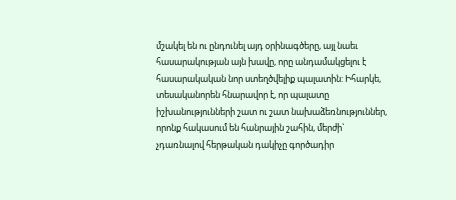մշակել են ու ընդունել այդ օրինագծերը, այլ նաեւ հասարակության այն խավը, որը անդամակցելու է հասարակական նոր ստեղծվելիք պալատին: Իհարկե, տեսականորեն հնարավոր է, որ պալատը իշխանությունների շատ ու շատ նախաձեռնություններ, որոնք հակասում են հանրային շահին, մերժի` չդառնալով հերթական դակիչը գործադիր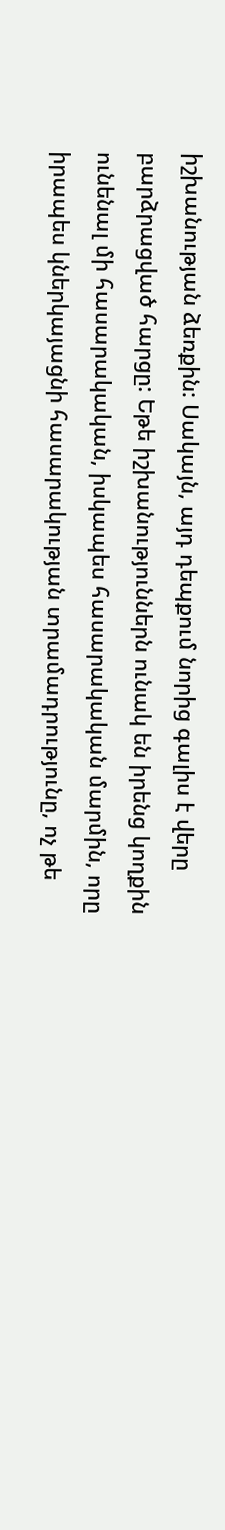իշխանության ձեռքին: Սակայն, այդ դեպքում նորից գալիս է վերը բարձրացված հարցը: Եթե իշխանություններն ունակ են իրենց կողքին ունենալ մի հասարակական, իսկապես հասարակական մարմին, որը իրապես կներկայացնի հասարակության տրամադրությունը, ոչ թե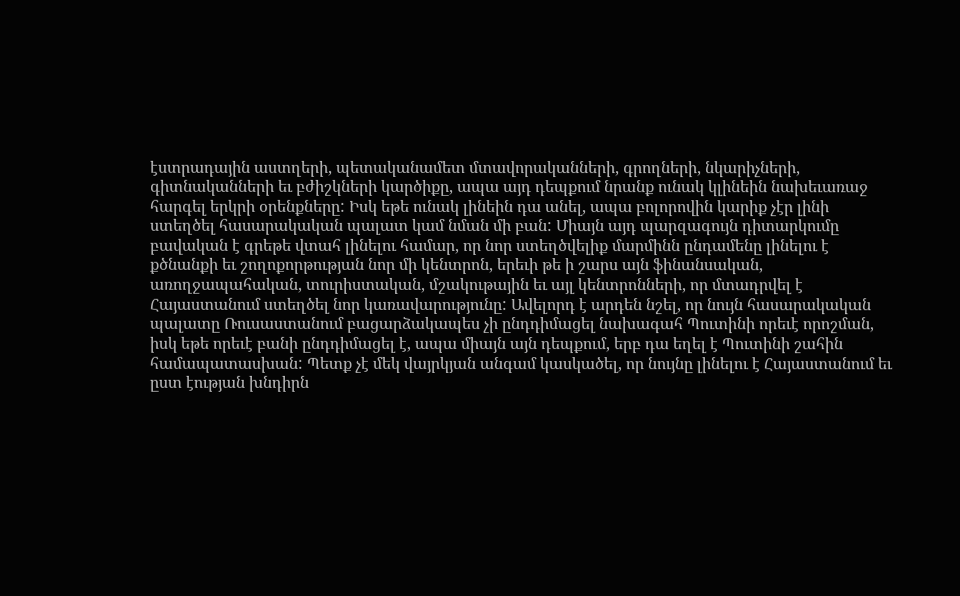էստրադային աստղերի, պետականամետ մտավորականների, գրողների, նկարիչների, գիտնականների եւ բժիշկների կարծիքը, ապա այդ դեպքում նրանք ունակ կլինեին նախեւառաջ հարգել երկրի օրենքները: Իսկ եթե ունակ լինեին դա անել, ապա բոլորովին կարիք չէր լինի ստեղծել հասարակական պալատ կամ նման մի բան: Միայն այդ պարզագույն դիտարկումը բավական է գրեթե վտահ լինելու համար, որ նոր ստեղծվելիք մարմինն ընդամենը լինելու է քծնանքի եւ շողոքորթության նոր մի կենտրոն, երեւի թե ի շարս այն ֆինանսական, առողջապահական, տուրիստական, մշակութային եւ այլ կենտրոնների, որ մտադրվել է Հայաստանում ստեղծել նոր կառավարությունը: Ավելորդ է արդեն նշել, որ նույն հասարակական պալատը Ռուսաստանում բացարձակապես չի ընդդիմացել նախագահ Պուտինի որեւէ որոշման, իսկ եթե որեւէ բանի ընդդիմացել է, ապա միայն այն դեպքում, երբ դա եղել է Պուտինի շահին համապատասխան: Պետք չէ մեկ վայրկյան անգամ կասկածել, որ նույնը լինելու է Հայաստանում եւ ըստ էության խնդիրն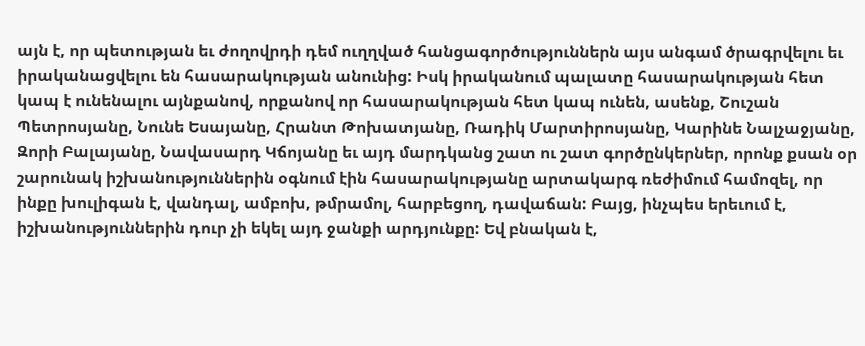այն է, որ պետության եւ ժողովրդի դեմ ուղղված հանցագործություններն այս անգամ ծրագրվելու եւ իրականացվելու են հասարակության անունից: Իսկ իրականում պալատը հասարակության հետ կապ է ունենալու այնքանով, որքանով որ հասարակության հետ կապ ունեն, ասենք, Շուշան Պետրոսյանը, Նունե Եսայանը, Հրանտ Թոխատյանը, Ռադիկ Մարտիրոսյանը, Կարինե Նալչաջյանը, Զորի Բալայանը, Նավասարդ Կճոյանը եւ այդ մարդկանց շատ ու շատ գործընկերներ, որոնք քսան օր շարունակ իշխանություններին օգնում էին հասարակությանը արտակարգ ռեժիմում համոզել, որ ինքը խուլիգան է, վանդալ, ամբոխ, թմրամոլ, հարբեցող, դավաճան: Բայց, ինչպես երեւում է, իշխանություններին դուր չի եկել այդ ջանքի արդյունքը: Եվ բնական է,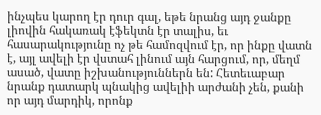ինչպես կարող էր դուր գալ, եթե նրանց այդ ջանքը լիովին հակառակ էֆեկտն էր տալիս, եւ հասարակությունը ոչ թե համոզվում էր, որ ինքը վատն է, այլ ավելի էր վստահ լինում այն հարցում, որ, մեղմ ասած, վատը իշխանություններն են: Հետեւաբար նրանք դատարկ պնակից ավելիի արժանի չեն, քանի որ այդ մարդիկ, որոնք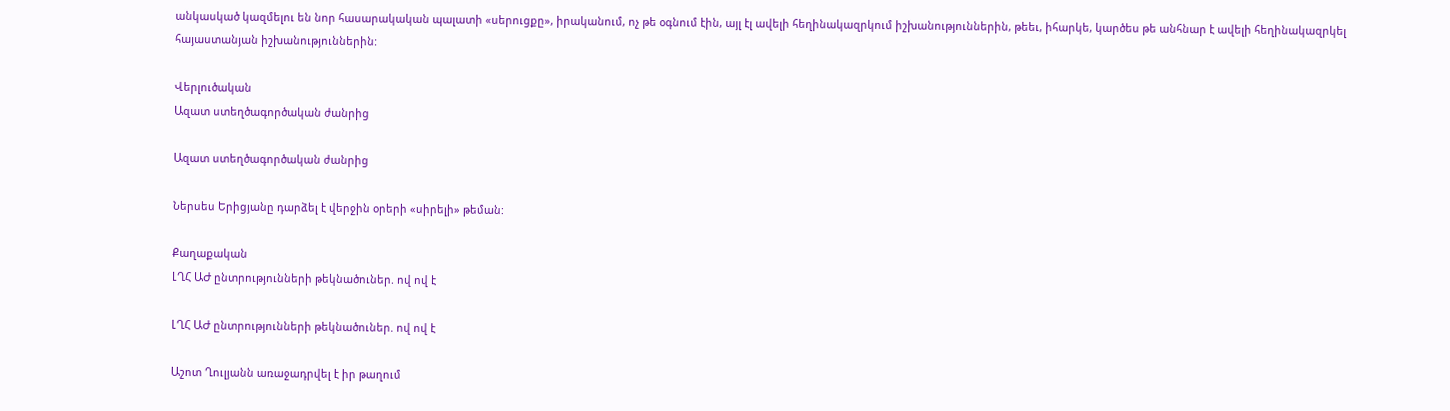անկասկած կազմելու են նոր հասարակական պալատի «սերուցքը», իրականում, ոչ թե օգնում էին, այլ էլ ավելի հեղինակազրկում իշխանություններին, թեեւ, իհարկե, կարծես թե անհնար է ավելի հեղինակազրկել հայաստանյան իշխանություններին:

Վերլուծական
Ազատ ստեղծագործական ժանրից

Ազատ ստեղծագործական ժանրից

Ներսես Երիցյանը դարձել է վերջին օրերի «սիրելի» թեման:

Քաղաքական
ԼՂՀ ԱԺ ընտրությունների թեկնածուներ. ով ով է

ԼՂՀ ԱԺ ընտրությունների թեկնածուներ. ով ով է

Աշոտ Ղուլյանն առաջադրվել է իր թաղում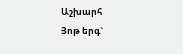Աշխարհ
Յոթ երգ`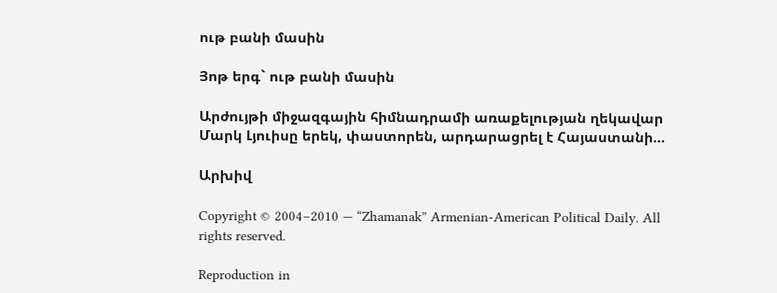ութ բանի մասին

Յոթ երգ` ութ բանի մասին

Արժույթի միջազգային հիմնադրամի առաքելության ղեկավար Մարկ Լյուիսը երեկ, փաստորեն, արդարացրել է Հայաստանի...

Արխիվ

Copyright © 2004–2010 — “Zhamanak” Armenian-American Political Daily. All rights reserved.

Reproduction in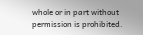whole or in part without permission is prohibited.